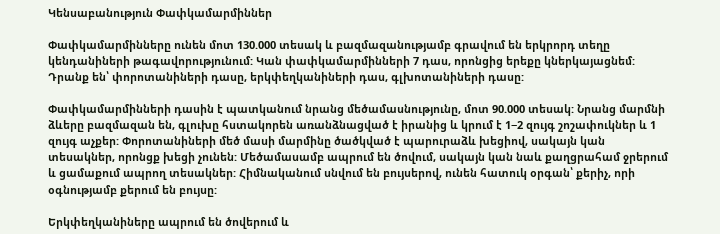Կենսաբանություն Փափկամարմիններ

Փափկամարմինները ունեն մոտ 130.000 տեսակ և բազմազանությամբ գրավում են երկրորդ տեղը կենդանիների թագավորությունում: Կան փափկամարմինների 7 դաս, որոնցից երեքը կներկայացնեմ: Դրանք են՝ փորոտանիների դասը, երկփեղկանիների դաս, գլխոտանիների դասը:

Փափկամարմինների դասին է պատկանում նրանց մեծամասնությունը, մոտ 90.000 տեսակ: Նրանց մարմնի ձևերը բազմազան են, գլուխը հստակորեն առանձնացված է իրանից և կրում է 1−2 զույգ շոշափուկներ և 1 զույգ աչքեր: Փորոտանիների մեծ մասի մարմինը ծածկված է պարուրաձև խեցիով, սակայն կան տեսակներ, որոնցք խեցի չունեն: Մեծամասամբ ապրում են ծովում, սակայն կան նաև քաղցրահամ ջրերում և ցամաքում ապրող տեսակներ: Հիմնականում սնվում են բույսերով, ունեն հատուկ օրգան՝ քերիչ, որի օգնությամբ քերում են բույսը:

Երկփեղկանիները ապրում են ծովերում և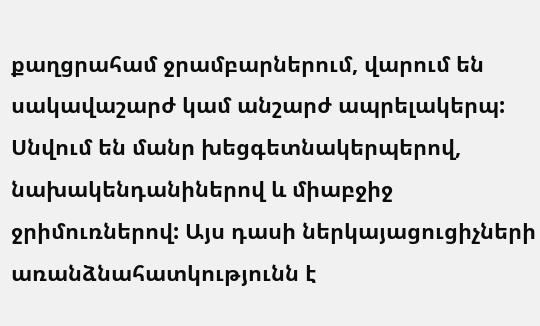քաղցրահամ ջրամբարներում, վարում են սակավաշարժ կամ անշարժ ապրելակերպ: Սնվում են մանր խեցգետնակերպերով, նախակենդանիներով և միաբջիջ ջրիմուռներով: Այս դասի ներկայացուցիչների առանձնահատկությունն է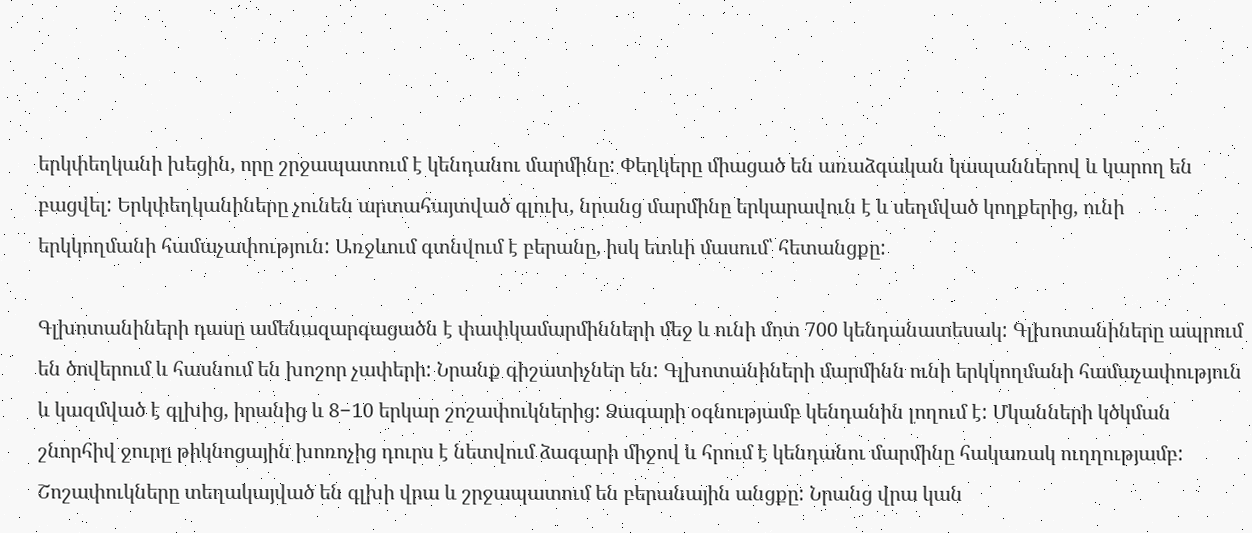երկփեղկանի խեցին, որը շրջապատում է կենդանու մարմինը: Փեղկերը միացած են առաձգական կապաններով և կարող են բացվել: Երկփեղկանիները չունեն արտահայտված գլուխ, նրանց մարմինը երկարավուն է և սեղմված կողքերից, ունի երկկողմանի համաչափություն: Առջևում գտնվում է բերանը, իսկ ետևի մասում՝ հետանցքը:

Գլխոտանիների դասը ամենազարգացածն է փափկամարմինների մեջ և ունի մոտ 700 կենդանատեսակ: Գլխոտանիները ապրում են ծովերում և հասնում են խոշոր չափերի: Նրանք գիշատիչներ են: Գլխոտանիների մարմինն ունի երկկողմանի համաչափություն և կազմված է գլխից, իրանից և 8−10 երկար շոշափուկներից: Ձագարի օգնությամբ կենդանին լողում է: Մկանների կծկման շնորհիվ ջուրը թիկնոցային խոռոչից դուրս է նետվում ձագարի միջով և հրում է կենդանու մարմինը հակառակ ուղղությամբ: Շոշափուկները տեղակայված են գլխի վրա և շրջապատում են բերանային անցքը: Նրանց վրա կան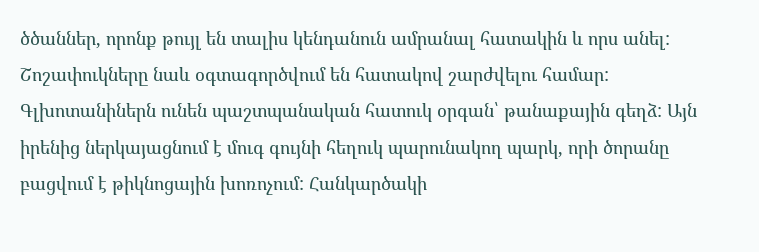ծծաններ, որոնք թույլ են տալիս կենդանուն ամրանալ հատակին և որս անել: Շոշափուկները նաև օգտագործվում են հատակով շարժվելու համար: Գլխոտանիներն ունեն պաշտպանական հատուկ օրգան՝ թանաքային գեղձ: Այն իրենից ներկայացնում է մուգ գույնի հեղուկ պարունակող պարկ, որի ծորանը բացվում է թիկնոցային խոռոչում: Հանկարծակի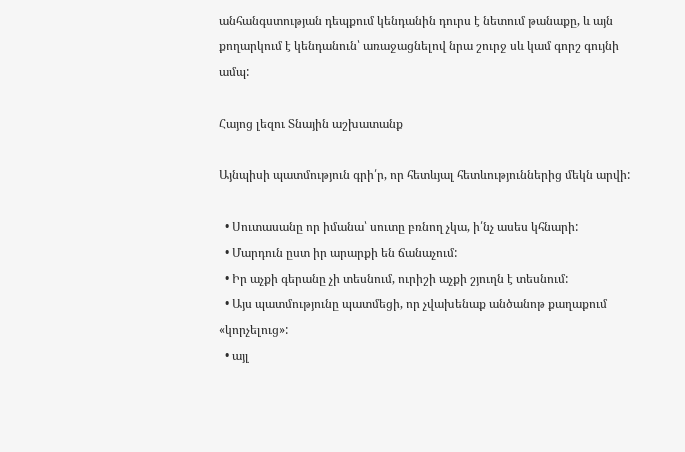անհանգստության դեպքում կենդանին դուրս է նետում թանաքը, և այն քողարկում է կենդանուն՝ առաջացնելով նրա շուրջ սև կամ գորշ գույնի ամպ:

Հայոց լեզու Տնային աշխատանք

Այնպիսի պատմություն գրի՛ր, որ հետևյալ հետևություններից մեկն արվի:

  • Սուտասանը որ իմանա՝ սուտը բռնող չկա, ի՛նչ ասես կհնարի:
  • Մարդուն ըստ իր արարքի են ճանաչում:
  • Իր աչքի գերանը չի տեսնում, ուրիշի աչքի շյուղն է տեսնում:
  • Այս պատմությունը պատմեցի, որ չվախենաք անծանոթ քաղաքում «կորչելուց»:
  • այլ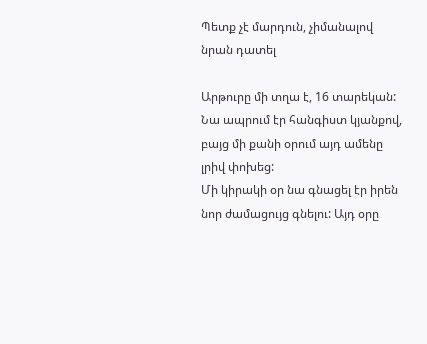Պետք չէ մարդուն, չիմանալով նրան դատել

Արթուրը մի տղա է, 16 տարեկան: Նա ապրում էր հանգիստ կյանքով, բայց մի քանի օրում այդ ամենը լրիվ փոխեց:
Մի կիրակի օր նա գնացել էր իրեն նոր ժամացույց գնելու: Այդ օրը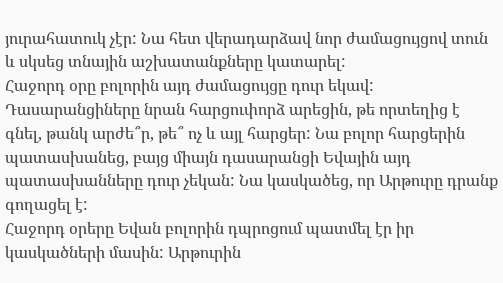յուրահատուկ չէր: Նա հետ վերադարձավ նոր ժամացույցով տուն և սկսեց տնային աշխատանքները կատարել:
Հաջորդ օրը բոլորին այդ ժամացույցը դուր եկավ: Դասարանցիները նրան հարցուփորձ արեցին, թե որտեղից է գնել, թանկ արժե՞ր, թե՞ ոչ և այլ հարցեր: Նա բոլոր հարցերին պատասխանեց, բայց միայն դասարանցի Եվային այդ պատասխանները դուր չեկան: Նա կասկածեց, որ Արթուրը դրանք գողացել է:
Հաջորդ օրերը Եվան բոլորին դպրոցում պատմել էր իր կասկածների մասին: Արթուրին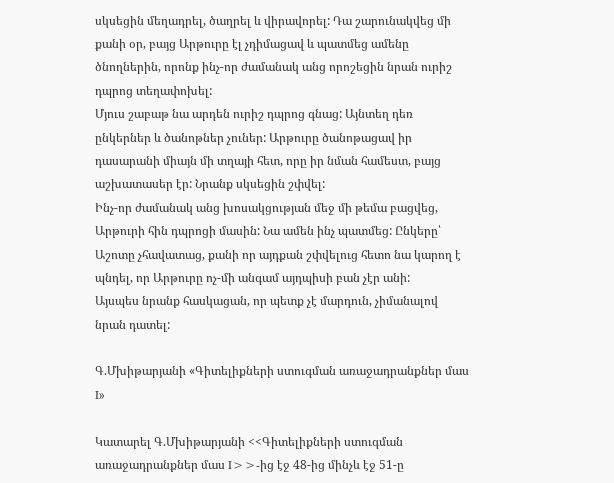սկսեցին մեղադրել, ծաղրել և վիրավորել: Դա շարունակվեց մի քանի օր, բայց Արթուրը էլ չդիմացավ և պատմեց ամենը ծնողներին, որոնք ինչ-որ ժամանակ անց որոշեցին նրան ուրիշ դպրոց տեղափոխել:
Մյուս շաբաթ նա արդեն ուրիշ դպրոց գնաց: Այնտեղ դեռ ընկերներ և ծանոթներ չուներ: Արթուրը ծանոթացավ իր դասարանի միայն մի տղայի հետ, որը իր նման համեստ, բայց աշխատասեր էր: Նրանք սկսեցին շփվել:
Ինչ-որ ժամանակ անց խոսակցության մեջ մի թեմա բացվեց, Արթուրի հին դպրոցի մասին: Նա ամեն ինչ պատմեց: Ընկերը՝ Աշոտը չհավատաց, քանի որ այդքան շփվելուց հետո նա կարող է պնդել, որ Արթուրը ոչ-մի անգամ այդպիսի բան չէր անի:
Այսպես նրանք հասկացան, որ պետք չէ մարդուն, չիմանալով նրան դատել:

Գ.Մխիթարյանի «Գիտելիքների ստուգման առաջադրանքներ մաս I»

Կատարել Գ.Մխիթարյանի <<Գիտելիքների ստուգման առաջադրանքներ մաս I>>-ից էջ 48-ից մինչև էջ 51-ը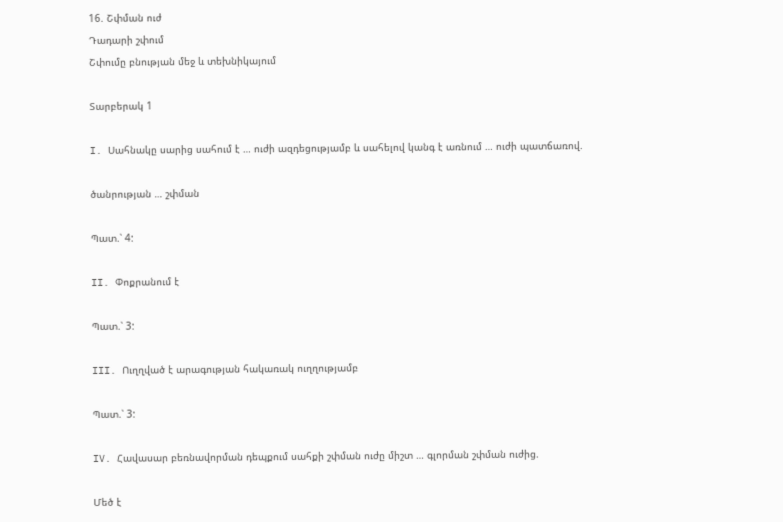16. Շփման ուժ
Դադարի շփում
Շփումը բնության մեջ և տեխնիկայում

Տարբերակ 1

I. Սահնակը սարից սահում է … ուժի ազդեցությամբ և սահելով կանգ է առնում … ուժի պատճառով.

ծանրության … շփման

Պատ.՝ 4:

II. Փոքրանում է

Պատ.՝ 3:

III. Ուղղված է արագության հակառակ ուղղությամբ

Պատ.՝ 3:

IV. Հավասար բեռնավորման դեպքում սահքի շփման ուժը միշտ … գլորման շփման ուժից.

Մեծ է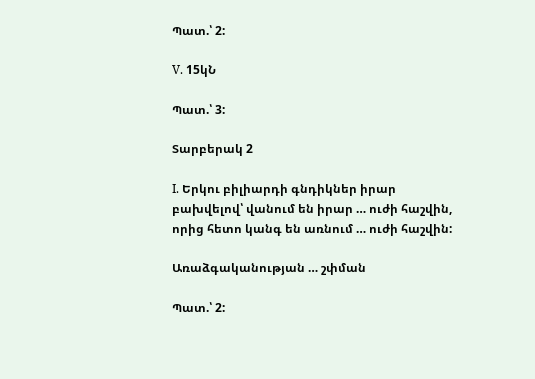Պատ.՝ 2:

V. 15կՆ

Պատ.՝ 3:

Տարբերակ 2

I. Երկու բիլիարդի գնդիկներ իրար բախվելով՝ վանում են իրար … ուժի հաշվին, որից հետո կանգ են առնում … ուժի հաշվին:

Առաձգականության … շփման

Պատ.՝ 2: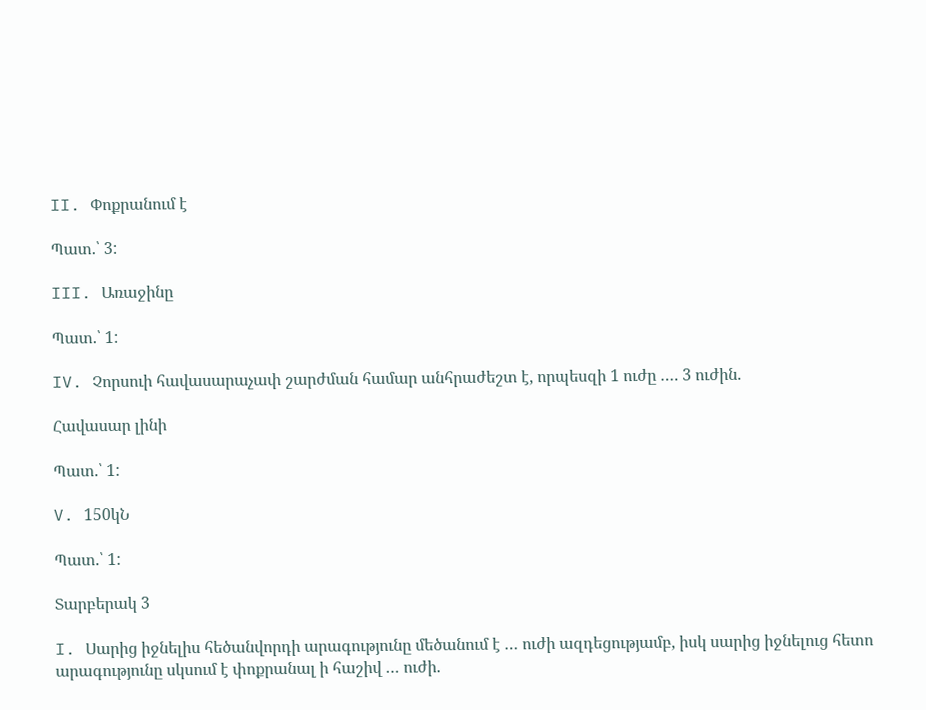II. Փոքրանում է

Պատ.՝ 3:

III. Առաջինը

Պատ.՝ 1:

IV. Չորսուի հավասարաչափ շարժման համար անհրաժեշտ է, որպեսզի 1 ուժը …. 3 ուժին.

Հավասար լինի

Պատ.՝ 1:

V. 150կՆ

Պատ.՝ 1:

Տարբերակ 3

I. Սարից իջնելիս հեծանվորդի արագությունը մեծանում է … ուժի ազդեցությամբ, իսկ սարից իջնելուց հետո արագությունը սկսում է փոքրանալ ի հաշիվ … ուժի.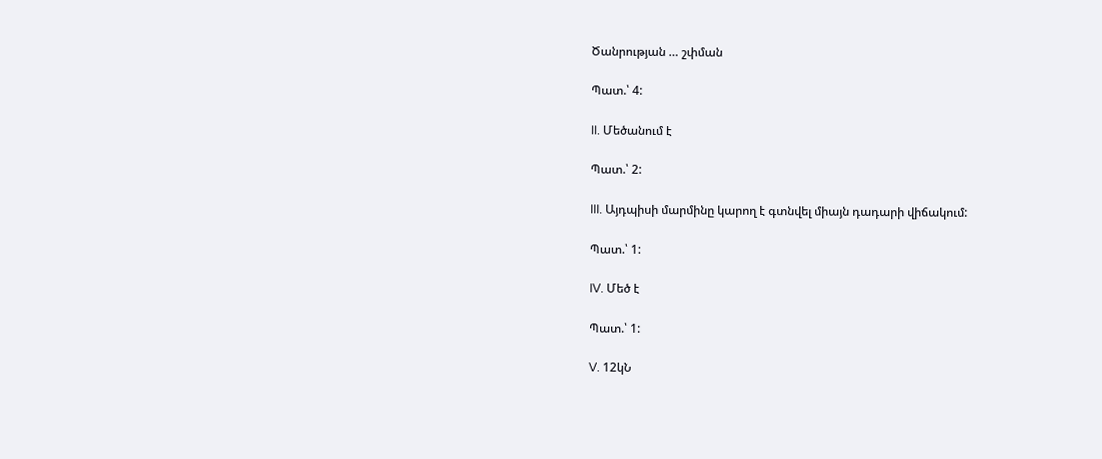Ծանրության … շփման

Պատ.՝ 4:

II. Մեծանում է

Պատ.՝ 2:

III. Այդպիսի մարմինը կարող է գտնվել միայն դադարի վիճակում:

Պատ.՝ 1:

IV. Մեծ է

Պատ.՝ 1:

V. 12կՆ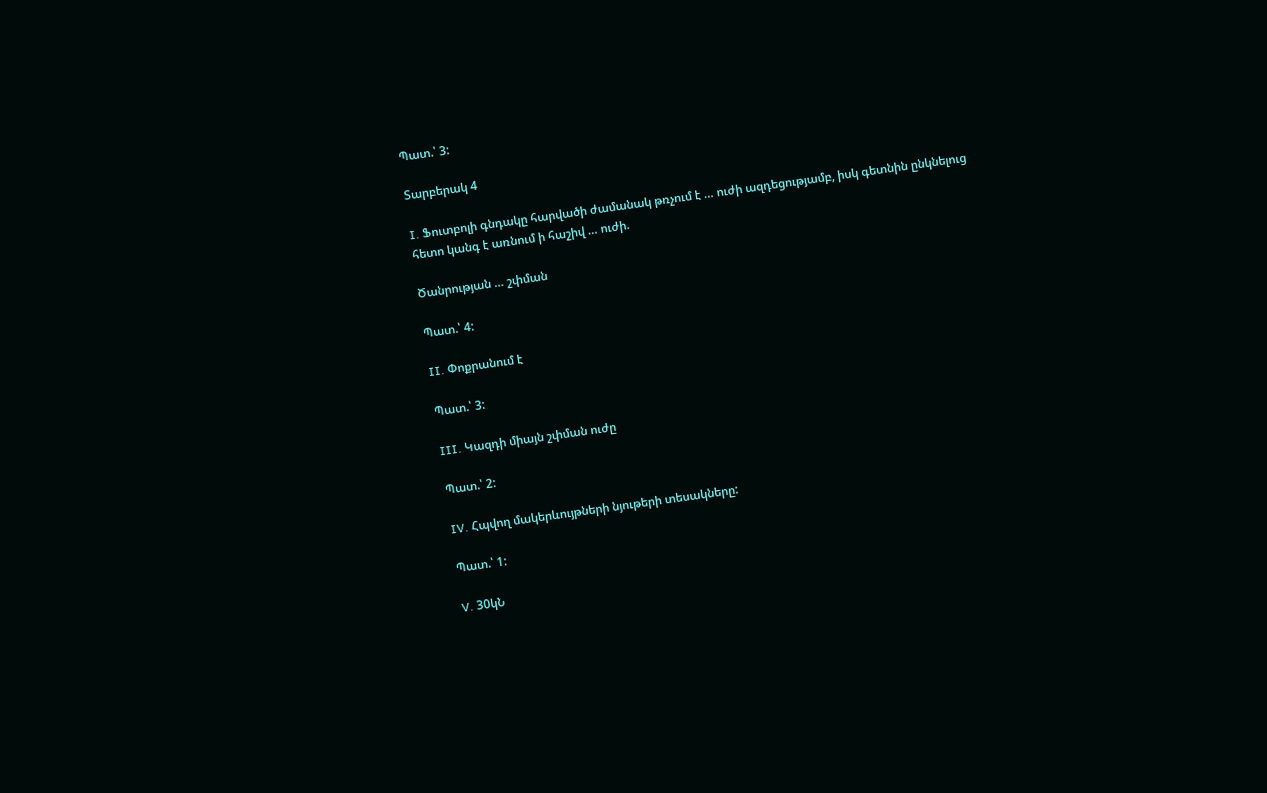Պատ.՝ 3:

Տարբերակ 4

I. Ֆուտբոլի գնդակը հարվածի ժամանակ թռչում է … ուժի ազդեցությամբ, իսկ գետնին ընկնելուց հետո կանգ է առնում ի հաշիվ … ուժի.

Ծանրության … շփման

Պատ.՝ 4:

II. Փոքրանում է

Պատ.՝ 3:

III. Կազդի միայն շփման ուժը

Պատ.՝ 2:

IV. Հպվող մակերևույթների նյութերի տեսակները:

Պատ.՝ 1:

V. 30կՆ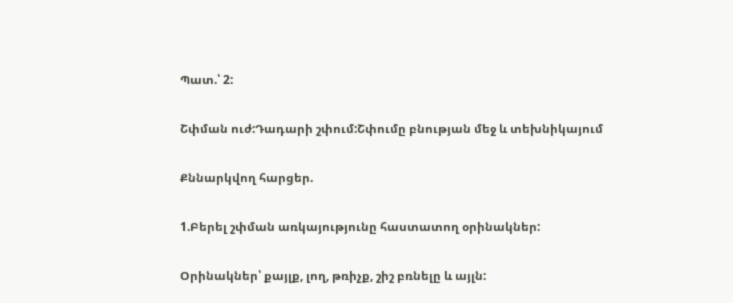Պատ.՝ 2:

Շփման ուժ:Դադարի շփում:Շփումը բնության մեջ և տեխնիկայում

Քննարկվող հարցեր.

1.Բերել շփման առկայությունը հաստատող օրինակներ:

Օրինակներ՝ քայլք, լող, թռիչք, շիշ բռնելը և այլն: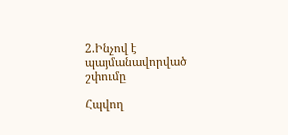2.Ինչով է պայմանավորված շփումը

Հպվող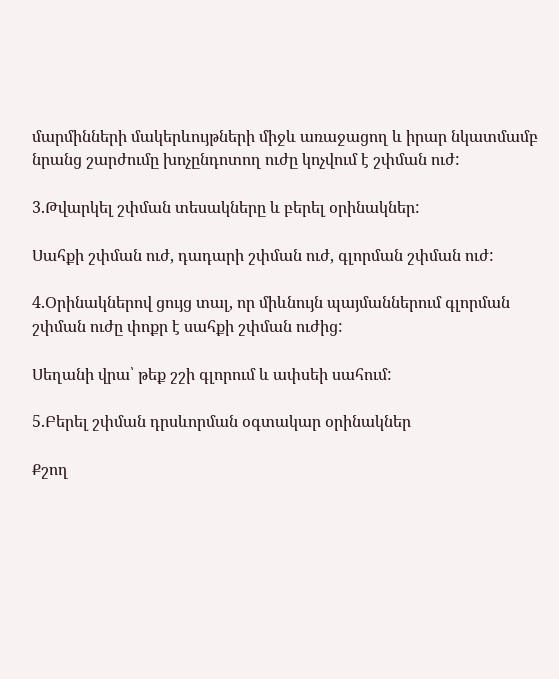մարմինների մակերևույթների միջև առաջացող և իրար նկատմամբ նրանց շարժումը խոչընդոտող ուժը կոչվում է շփման ուժ:

3.Թվարկել շփման տեսակները և բերել օրինակներ:

Սահքի շփման ուժ, դադարի շփման ուժ, գլորման շփման ուժ:

4.Օրինակներով ցույց տալ, որ միևնույն պայմաններում գլորման շփման ուժը փոքր է սահքի շփման ուժից:

Սեղանի վրա՝ թեք շշի գլորում և ափսեի սահում:

5.Բերել շփման դրսևորման օգտակար օրինակներ

Քշող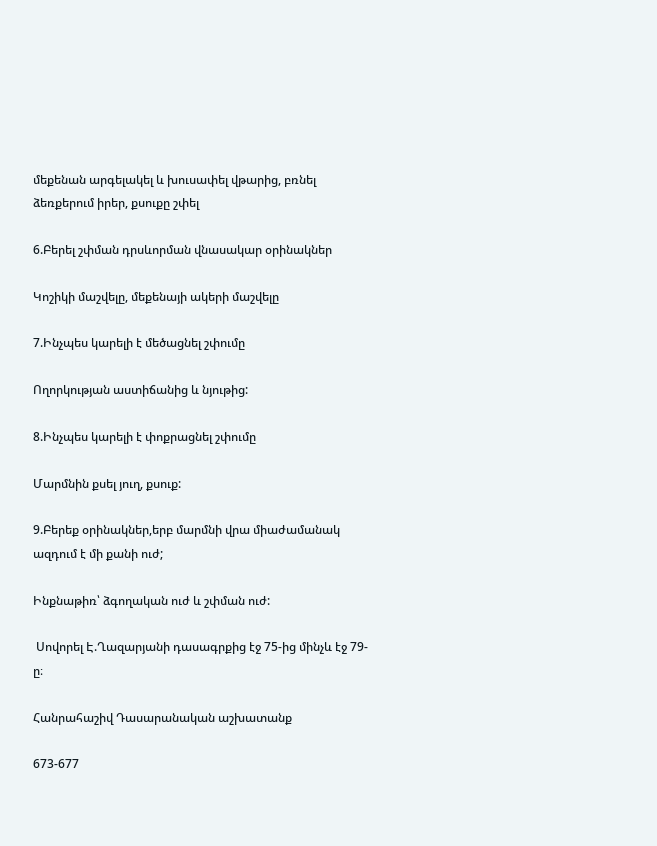մեքենան արգելակել և խուսափել վթարից, բռնել ձեռքերում իրեր, քսուքը շփել

6.Բերել շփման դրսևորման վնասակար օրինակներ

Կոշիկի մաշվելը, մեքենայի ակերի մաշվելը

7.Ինչպես կարելի է մեծացնել շփումը

Ողորկության աստիճանից և նյութից:

8.Ինչպես կարելի է փոքրացնել շփումը

Մարմնին քսել յուղ, քսուք:

9.Բերեք օրինակներ,երբ մարմնի վրա միաժամանակ ազդում է մի քանի ուժ;

Ինքնաթիռ՝ ձգողական ուժ և շփման ուժ:

 Սովորել Է.Ղազարյանի դասագրքից էջ 75-ից մինչև էջ 79-ը։

Հանրահաշիվ Դասարանական աշխատանք

673-677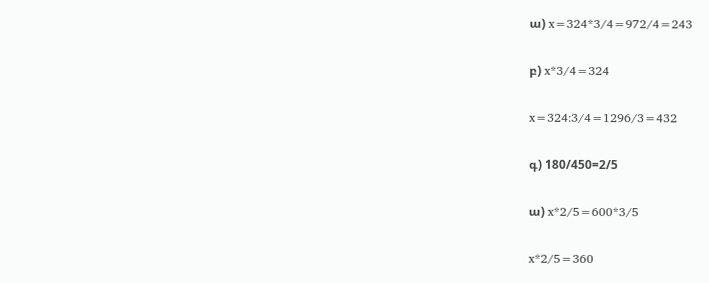ա) x=324*3/4=972/4=243

բ) x*3/4=324

x=324:3/4=1296/3=432

գ) 180/450=2/5

ա) x*2/5=600*3/5

x*2/5=360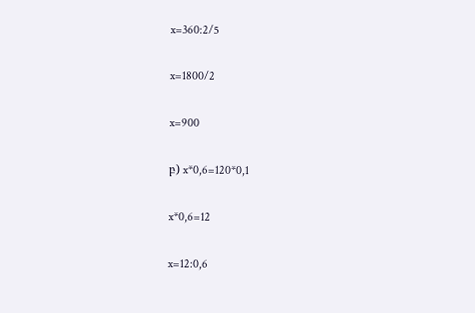x=360:2/5

x=1800/2

x=900

բ) x*0,6=120*0,1

x*0,6=12

x=12:0,6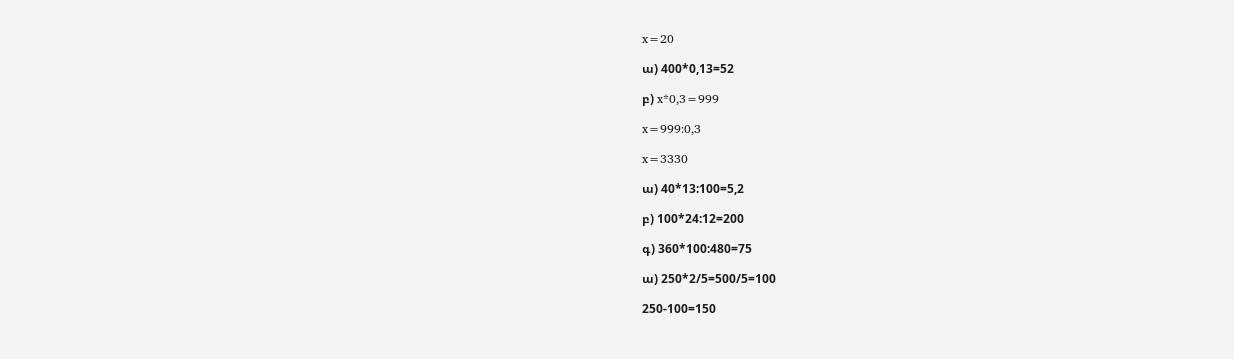x=20

ա) 400*0,13=52

բ) x*0,3=999

x=999:0,3

x=3330

ա) 40*13:100=5,2

բ) 100*24:12=200

գ) 360*100:480=75

ա) 250*2/5=500/5=100

250-100=150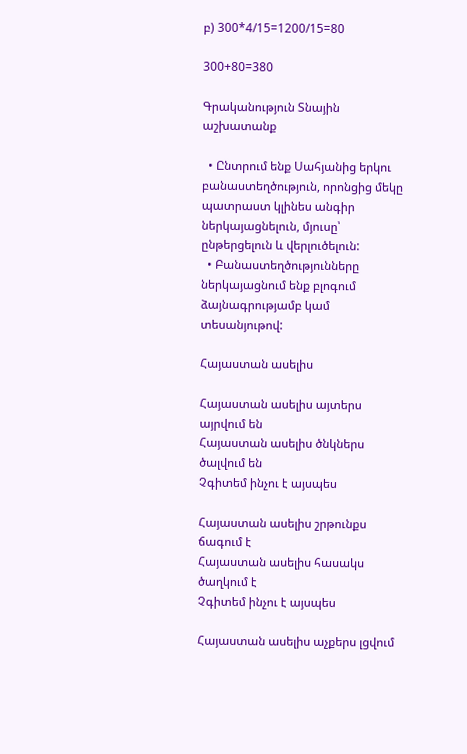բ) 300*4/15=1200/15=80

300+80=380

Գրականություն Տնային աշխատանք

  • Ընտրում ենք Սահյանից երկու բանաստեղծություն, որոնցից մեկը պատրաստ կլինես անգիր ներկայացնելուն, մյուսը՝ ընթերցելուն և վերլուծելուն:
  • Բանաստեղծությունները ներկայացնում ենք բլոգում ձայնագրությամբ կամ տեսանյութով:

Հայաստան ասելիս

Հայաստան ասելիս այտերս այրվում են
Հայաստան ասելիս ծնկներս ծալվում են
Չգիտեմ ինչու է այսպես

Հայաստան ասելիս շրթունքս ճագում է
Հայաստան ասելիս հասակս ծաղկում է
Չգիտեմ ինչու է այսպես

Հայաստան ասելիս աչքերս լցվում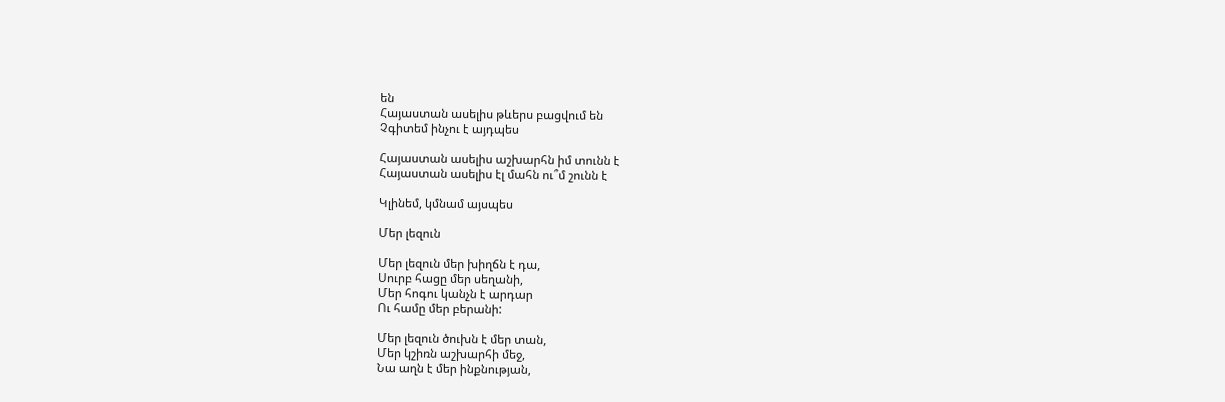են
Հայաստան ասելիս թևերս բացվում են
Չգիտեմ ինչու է այդպես

Հայաստան ասելիս աշխարհն իմ տունն է
Հայաստան ասելիս էլ մահն ու՞մ շունն է

Կլինեմ, կմնամ այսպես

Մեր լեզուն

Մեր լեզուն մեր խիղճն է դա,
Սուրբ հացը մեր սեղանի,
Մեր հոգու կանչն է արդար
Ու համը մեր բերանի:

Մեր լեզուն ծուխն է մեր տան,
Մեր կշիռն աշխարհի մեջ,
Նա աղն է մեր ինքնության,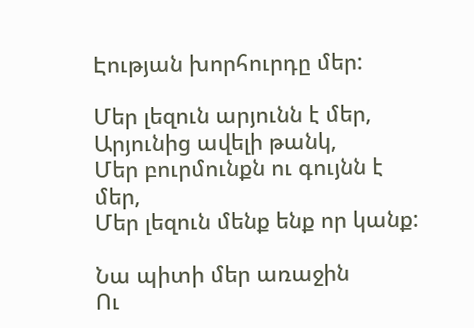Էության խորհուրդը մեր:

Մեր լեզուն արյունն է մեր,
Արյունից ավելի թանկ,
Մեր բուրմունքն ու գույնն է մեր,
Մեր լեզուն մենք ենք որ կանք:

Նա պիտի մեր առաջին
Ու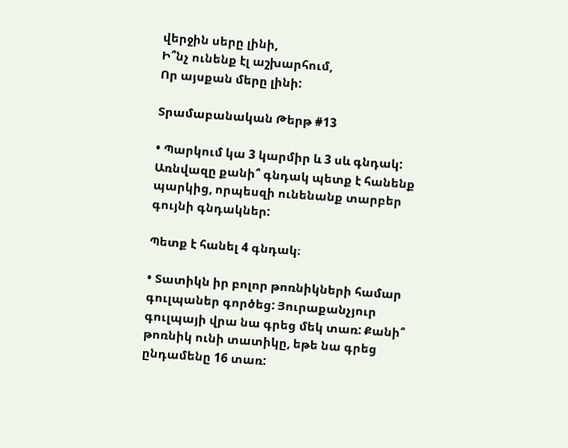վերջին սերը լինի,
Ի՞նչ ունենք էլ աշխարհում,
Որ այսքան մերը լինի:

Տրամաբանական Թերթ #13

• Պարկում կա 3 կարմիր և 3 սև գնդակ: Առնվազը քանի՞ գնդակ պետք է հանենք պարկից, որպեսզի ունենանք տարբեր գույնի գնդակներ:

Պետք է հանել 4 գնդակ։

• Տատիկն իր բոլոր թոռնիկների համար գուլպաներ գործեց: Յուրաքանչյուր գուլպայի վրա նա գրեց մեկ տառ: Քանի՞ թոռնիկ ունի տատիկը, եթե նա գրեց ընդամենը 16 տառ: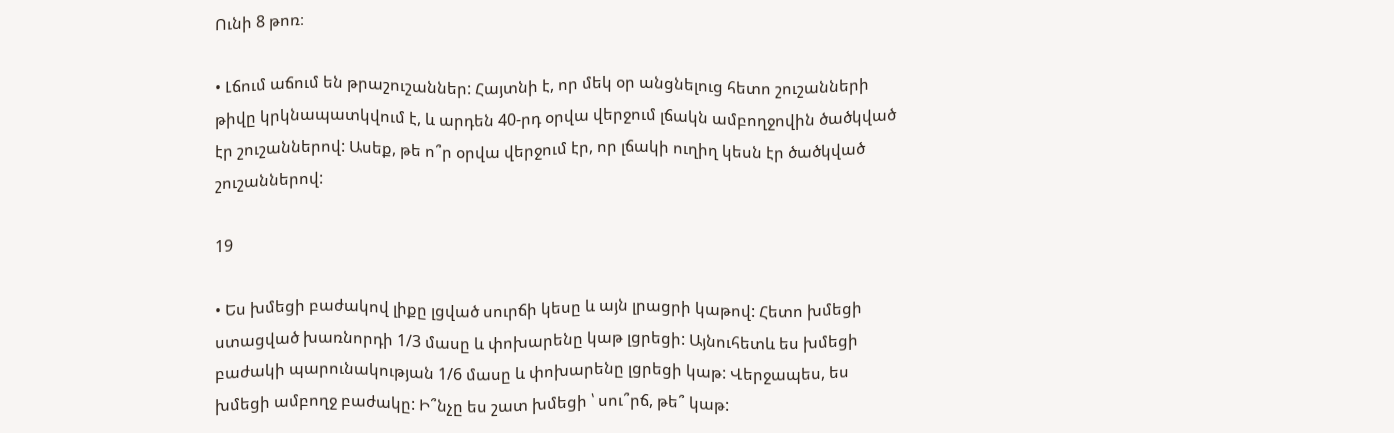Ունի 8 թոռ։

• Լճում աճում են թրաշուշաններ: Հայտնի է, որ մեկ օր անցնելուց հետո շուշանների թիվը կրկնապատկվում է, և արդեն 40-րդ օրվա վերջում լճակն ամբողջովին ծածկված էր շուշաններով: Ասեք, թե ո՞ր օրվա վերջում էր, որ լճակի ուղիղ կեսն էր ծածկված շուշաններով:

19

• Ես խմեցի բաժակով լիքը լցված սուրճի կեսը և այն լրացրի կաթով: Հետո խմեցի ստացված խառնորդի 1/3 մասը և փոխարենը կաթ լցրեցի: Այնուհետև ես խմեցի բաժակի պարունակության 1/6 մասը և փոխարենը լցրեցի կաթ: Վերջապես, ես խմեցի ամբողջ բաժակը: Ի՞նչը ես շատ խմեցի ՝ սու՞րճ, թե՞ կաթ: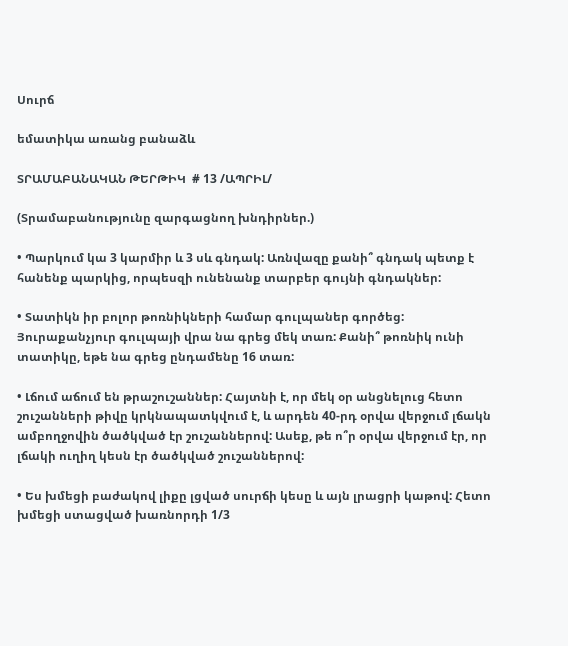Սուրճ

եմատիկա առանց բանաձև

ՏՐԱՄԱԲԱՆԱԿԱՆ ԹԵՐԹԻԿ  # 13 /ԱՊՐԻԼ/

(Տրամաբանությունը զարգացնող խնդիրներ.)

• Պարկում կա 3 կարմիր և 3 սև գնդակ: Առնվազը քանի՞ գնդակ պետք է հանենք պարկից, որպեսզի ունենանք տարբեր գույնի գնդակներ:

• Տատիկն իր բոլոր թոռնիկների համար գուլպաներ գործեց: Յուրաքանչյուր գուլպայի վրա նա գրեց մեկ տառ: Քանի՞ թոռնիկ ունի տատիկը, եթե նա գրեց ընդամենը 16 տառ:

• Լճում աճում են թրաշուշաններ: Հայտնի է, որ մեկ օր անցնելուց հետո շուշանների թիվը կրկնապատկվում է, և արդեն 40-րդ օրվա վերջում լճակն ամբողջովին ծածկված էր շուշաններով: Ասեք, թե ո՞ր օրվա վերջում էր, որ լճակի ուղիղ կեսն էր ծածկված շուշաններով:

• Ես խմեցի բաժակով լիքը լցված սուրճի կեսը և այն լրացրի կաթով: Հետո խմեցի ստացված խառնորդի 1/3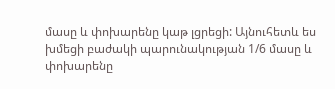մասը և փոխարենը կաթ լցրեցի: Այնուհետև ես խմեցի բաժակի պարունակության 1/6 մասը և փոխարենը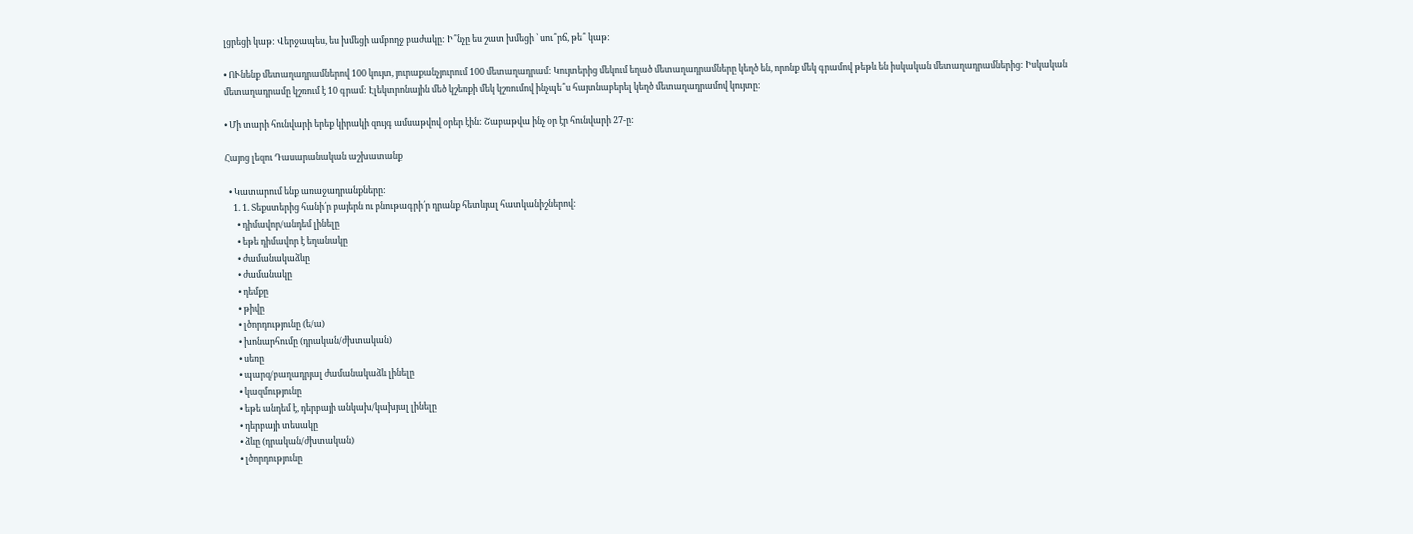լցրեցի կաթ: Վերջապես, ես խմեցի ամբողջ բաժակը: Ի՞նչը ես շատ խմեցի ՝ սու՞րճ, թե՞ կաթ:

• ՈՒնենք մետաղադրամներով 100 կույտ, յուրաքանչյուրում 100 մետաղադրամ: Կույտերից մեկում եղած մետաղադրամները կեղծ են, որոնք մեկ գրամով թեթև են իսկական մետաղադրամներից: Իսկական մետաղադրամը կշռում է 10 գրամ: Էլեկտրոնային մեծ կշեռքի մեկ կշռումով ինչպե՞ս հայտնաբերել կեղծ մետաղադրամով կույտը:

• Մի տարի հունվարի երեք կիրակի զույգ ամսաթվով օրեր էին: Շաբաթվա ինչ օր էր հունվարի 27-ը:

Հայոց լեզու Դասարանական աշխատանք

  • Կատարում ենք առաջադրանքները:
    1. 1. Տեքստերից հանի՛ր բայերն ու բնութագրի՛ր դրանք հետևյալ հատկանիշներով:
      • դիմավոր/անդեմ լինելը
      • եթե դիմավոր է եղանակը
      • ժամանակաձևը
      • ժամանակը
      • դեմքը
      • թիվը
      • լծորդությունը (ե/ա)
      • խոնարհումը (դրական/ժխտական)
      • սեռը
      • պարզ/բաղադրյալ ժամանակաձև լինելը
      • կազմությունը
      • եթե անդեմ է, դերբայի անկախ/կախյալ լինելը
      • դերբայի տեսակը
      • ձևը (դրական/ժխտական)
      • լծորդությունը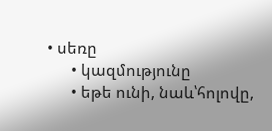• սեռը
      • կազմությունը
      • եթե ունի, նաև՝հոլովը,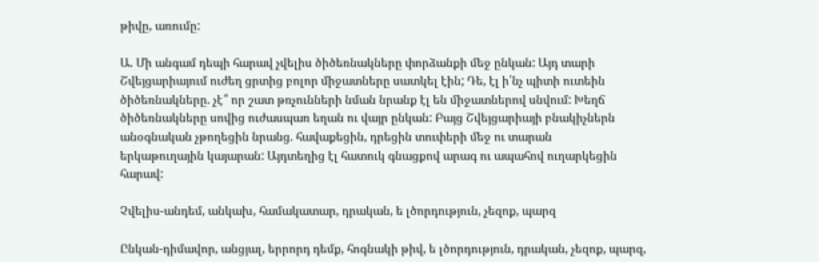թիվը, առումը:

Ա. Մի անգամ դեպի հարավ չվելիս ծիծեռնակները փորձանքի մեջ ընկան: Այդ տարի
Շվեյցարիայում ուժեղ ցրտից բոլոր միջատները սատկել էին; Դե, էլ ի՛նչ պիտի ուտեին
ծիծեռնակները. չէ՞ որ շատ թռչունների նման նրանք էլ են միջատներով սնվում: Խեղճ
ծիծեռնակները սովից ուժասպառ եղան ու վայր ընկան: Բայց Շվեյցարիայի բնակիչներն
անօգնական չթողեցին նրանց. հավաքեցին, դրեցին տուփերի մեջ ու տարան
երկաթուղային կայարան: Այդտեղից էլ հատուկ գնացքով արագ ու ապահով ուղարկեցին
հարավ:

Չվելիս-անդեմ, անկախ, համակատար, դրական, ե լծորդություն, չեզոք, պարզ

Ընկան-դիմավոր, անցյալ, երրորդ դեմք, հոգնակի թիվ, ե լծորդություն, դրական, չեզոք, պարզ,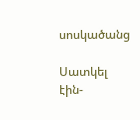սոսկածանց

Սատկել էին-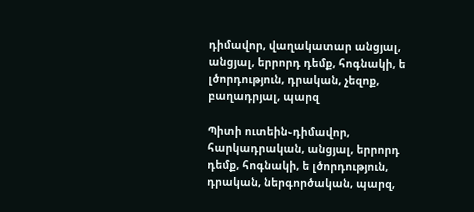դիմավոր, վաղակատար անցյալ, անցյալ, երրորդ դեմք, հոգնակի, ե լծորդություն, դրական, չեզոք, բաղադրյալ, պարզ

Պիտի ուտեին֊դիմավոր, հարկադրական, անցյալ, երրորդ դեմք, հոգնակի, ե լծորդություն, դրական, ներգործական, պարզ,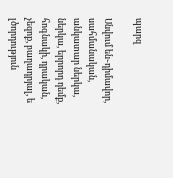պարզ

Սնվում են֊դիմավոր, սահմանական, անկատար ներկա, ներկա, երրորդ դեմք, հոգնակի, դրական, չեզոք, բաղադրյալ, ե լծորդություն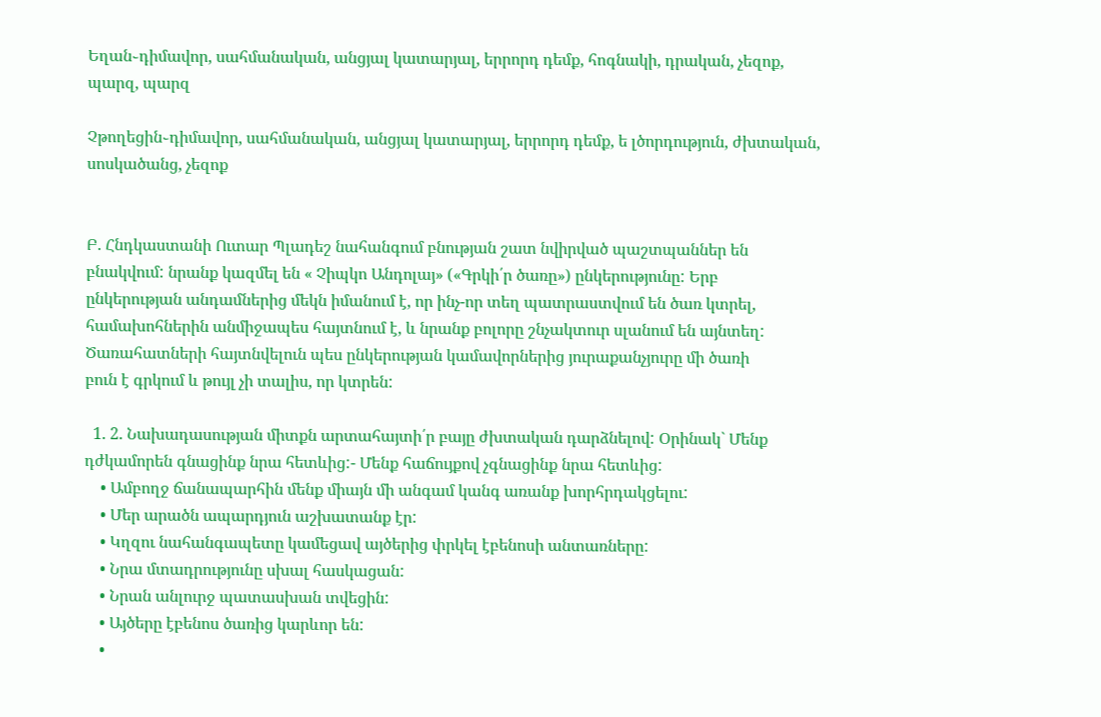Եղան֊դիմավոր, սահմանական, անցյալ կատարյալ, երրորդ դեմք, հոգնակի, դրական, չեզոք, պարզ, պարզ

Չթողեցին֊դիմավոր, սահմանական, անցյալ կատարյալ, երրորդ դեմք, ե լծորդություն, ժխտական, սոսկածանց, չեզոք


Բ. Հնդկաստանի Ուտար Պլադեշ նահանգում բնության շատ նվիրված պաշտպաններ են
բնակվում: նրանք կազմել են « Չիպկո Անդոլայ» («Գրկի՛ր ծառը») ընկերությունը: Երբ
ընկերության անդամներից մեկն իմանում է, որ ինչ-որ տեղ պատրաստվում են ծառ կտրել,
համախոհներին անմիջապես հայտնում է, և նրանք բոլորը շնչակտուր սլանում են այնտեղ:
Ծառահատների հայտնվելուն պես ընկերության կամավորներից յուրաքանչյուրը մի ծառի
բուն է գրկում և թույլ չի տալիս, որ կտրեն:

  1. 2. Նախադասության միտքն արտահայտի՛ր բայը ժխտական դարձնելով: Օրինակ` Մենք դժկամորեն գնացինք նրա հետևից:- Մենք հաճույքով չգնացինք նրա հետևից:
    • Ամբողջ ճանապարհին մենք միայն մի անգամ կանգ առանք խորհրդակցելու:
    • Մեր արածն ապարդյուն աշխատանք էր:
    • Կղզու նահանգապետը կամեցավ այծերից փրկել էբենոսի անտառները:
    • Նրա մտադրությունը սխալ հասկացան:
    • Նրան անլուրջ պատասխան տվեցին:
    • Այծերը էբենոս ծառից կարևոր են:
    •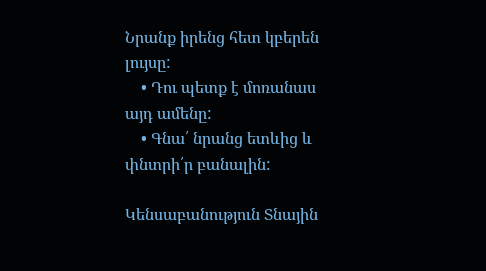Նրանք իրենց հետ կբերեն լույսը:
    • Դու պետք է մոռանաս այդ ամենը:
    • Գնա՛ նրանց ետևից և փնտրի՛ր բանալին:

Կենսաբանություն Տնային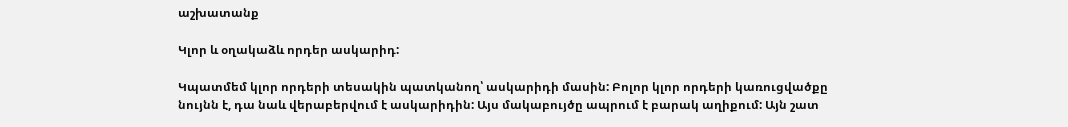աշխատանք

Կլոր և օղակաձև որդեր ասկարիդ:

Կպատմեմ կլոր որդերի տեսակին պատկանող՝ ասկարիդի մասին: Բոլոր կլոր որդերի կառուցվածքը նույնն է, դա նաև վերաբերվում է ասկարիդին: Այս մակաբույծը ապրում է բարակ աղիքում: Այն շատ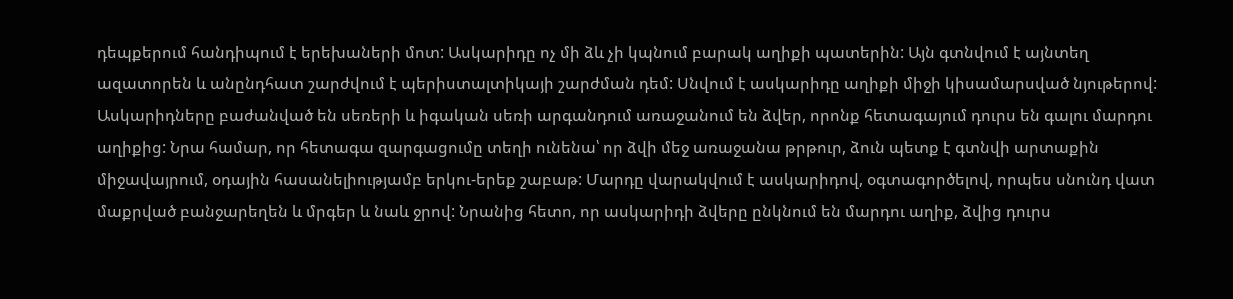դեպքերում հանդիպում է երեխաների մոտ: Ասկարիդը ոչ մի ձև չի կպնում բարակ աղիքի պատերին: Այն գտնվում է այնտեղ ազատորեն և անընդհատ շարժվում է պերիստալտիկայի շարժման դեմ: Սնվում է ասկարիդը աղիքի միջի կիսամարսված նյութերով: Ասկարիդները բաժանված են սեռերի և իգական սեռի արգանդում առաջանում են ձվեր, որոնք հետագայում դուրս են գալու մարդու աղիքից: Նրա համար, որ հետագա զարգացումը տեղի ունենա՝ որ ձվի մեջ առաջանա թրթուր, ձուն պետք է գտնվի արտաքին միջավայրում, օդային հասանելիությամբ երկու-երեք շաբաթ: Մարդը վարակվում է ասկարիդով, օգտագործելով, որպես սնունդ վատ մաքրված բանջարեղեն և մրգեր և նաև ջրով: Նրանից հետո, որ ասկարիդի ձվերը ընկնում են մարդու աղիք, ձվից դուրս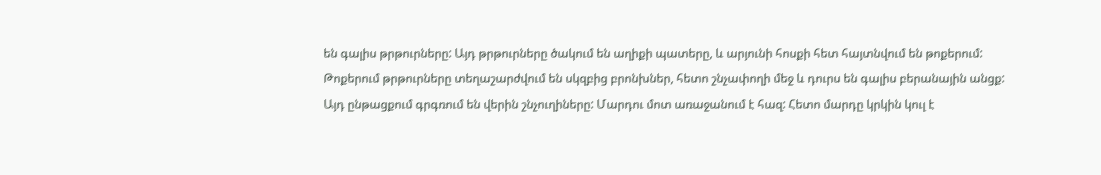են գալիս թրթուրները: Այդ թրթուրները ծակում են աղիքի պատերը, և արյունի հոսքի հետ հայտնվում են թոքերում: Թոքերում թրթուրները տեղաշարժվում են սկզբից բրոնխներ, հետո շնչափողի մեջ և դուրս են գալիս բերանային անցք: Այդ ընթացքում գրգռում են վերին շնչուղիները: Մարդու մոտ առաջանում է հազ: Հետո մարդը կրկին կուլ է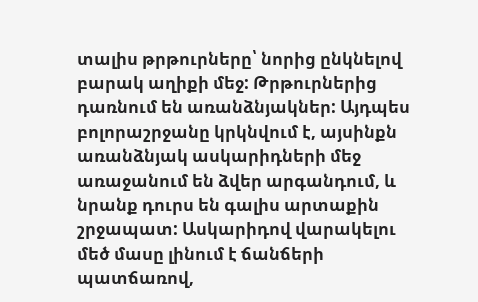տալիս թրթուրները՝ նորից ընկնելով բարակ աղիքի մեջ: Թրթուրներից դառնում են առանձնյակներ: Այդպես բոլորաշրջանը կրկնվում է, այսինքն առանձնյակ ասկարիդների մեջ առաջանում են ձվեր արգանդում, և նրանք դուրս են գալիս արտաքին շրջապատ: Ասկարիդով վարակելու մեծ մասը լինում է ճանճերի պատճառով,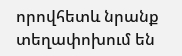որովհետև նրանք տեղափոխում են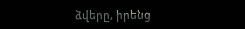ձվերը, իրենց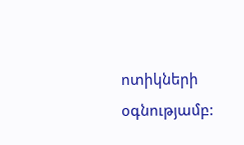ոտիկների օգնությամբ: